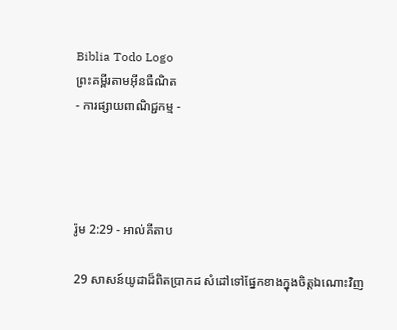Biblia Todo Logo
ព្រះគម្ពីរតាមអ៊ីនធឺណិត
- ការផ្សាយពាណិជ្ជកម្ម -




រ៉ូម 2:29 - អាល់គីតាប

29 សាសន៍យូដាដ៏ពិតប្រាកដ សំដៅទៅផ្នែកខាងក្នុងចិត្ដឯ‌ណោះវិញ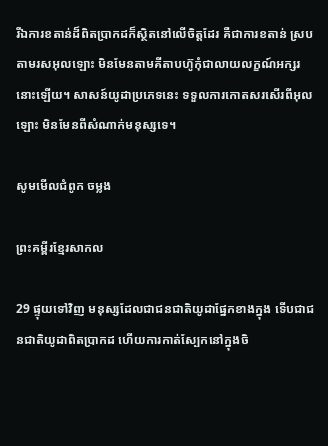រីឯការខតាន់ដ៏ពិតប្រាកដក៏ស្ថិតនៅលើចិត្ដដែរ គឺជាការខតាន់ ស្របតាមរស‌អុលឡោះ មិនមែនតាមគីតាបហ៊ូកុំជាលាយលក្ខណ៍អក្សរនោះឡើយ។ សាសន៍យូដាប្រភេទនេះ ទទួលការកោតសរសើរពីអុលឡោះ មិនមែនពីសំណាក់មនុស្សទេ។

សូមមើលជំពូក ចម្លង

ព្រះគម្ពីរខ្មែរសាកល

29 ផ្ទុយទៅវិញ មនុស្សដែលជាជនជាតិយូដាផ្នែកខាងក្នុង ទើបជាជនជាតិយូដាពិតប្រាកដ ហើយការកាត់ស្បែកនៅក្នុងចិ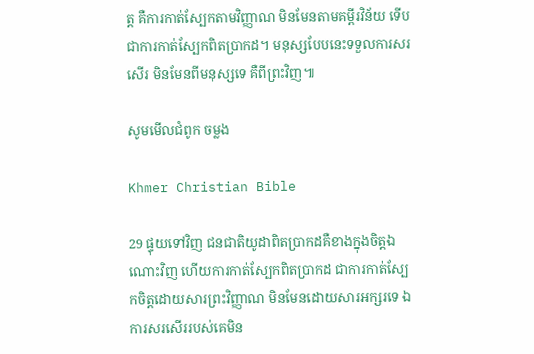ត្ត គឺការកាត់ស្បែកតាមវិញ្ញាណ មិនមែនតាមគម្ពីរវិន័យ ទើបជាការកាត់ស្បែកពិតប្រាកដ។ មនុស្សបែបនេះទទួលការសរសើរ មិនមែនពីមនុស្សទេ គឺពីព្រះវិញ៕

សូមមើលជំពូក ចម្លង

Khmer Christian Bible

29 ផ្ទុយទៅវិញ ជនជាតិយូដាពិតប្រាកដគឺខាងក្នុងចិត្ដឯណោះវិញ ហើយការកាត់ស្បែកពិតប្រាកដ ‍ជាការកាត់ស្បែកចិត្ដដោយសារព្រះវិញ្ញាណ មិនមែនដោយសារអក្សរទេ ឯការសរសើររបស់គេមិន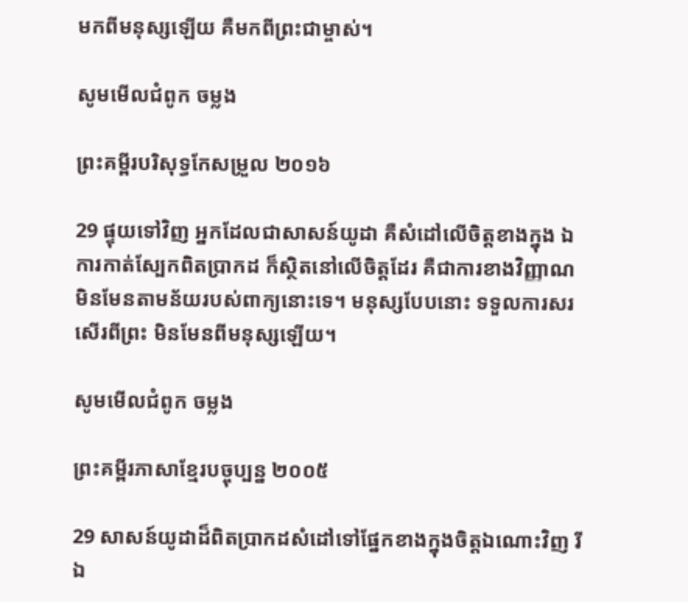មកពីមនុស្សឡើយ គឺមកពីព្រះជាម្ចាស់។

សូមមើលជំពូក ចម្លង

ព្រះគម្ពីរបរិសុទ្ធកែសម្រួល ២០១៦

29 ផ្ទុយទៅវិញ អ្នកដែលជាសាសន៍យូដា គឺសំដៅលើចិត្តខាងក្នុង ឯការកាត់ស្បែកពិតប្រាកដ ក៏ស្ថិតនៅលើចិត្តដែរ គឺជាការខាងវិញ្ញាណ មិនមែនតាមន័យរបស់ពាក្យនោះទេ។ មនុស្សបែបនោះ ទទួលការសរសើរពីព្រះ មិនមែនពីមនុស្សឡើយ។

សូមមើលជំពូក ចម្លង

ព្រះគម្ពីរភាសាខ្មែរបច្ចុប្បន្ន ២០០៥

29 សាសន៍យូដាដ៏ពិតប្រាកដសំដៅទៅផ្នែកខាងក្នុងចិត្តឯ‌ណោះវិញ រីឯ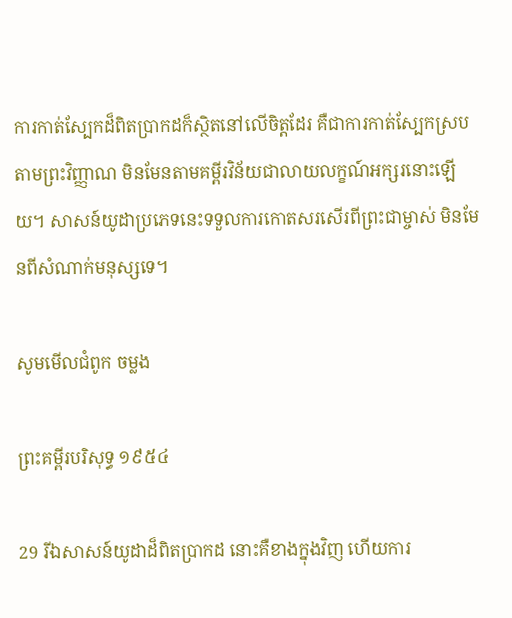ការកាត់ស្បែកដ៏ពិតប្រាកដក៏ស្ថិតនៅលើចិត្តដែរ គឺជាការកាត់ស្បែកស្របតាមព្រះ‌វិញ្ញាណ មិនមែនតាមគម្ពីរ‌វិន័យជាលាយ‌លក្ខណ៍អក្សរនោះឡើយ។ សាសន៍យូដាប្រភេទនេះទទួលការកោតសរសើរពីព្រះ‌ជា‌ម្ចាស់ មិនមែនពីសំណាក់មនុស្សទេ។

សូមមើលជំពូក ចម្លង

ព្រះគម្ពីរបរិសុទ្ធ ១៩៥៤

29 រីឯសាសន៍យូដាដ៏ពិតប្រាកដ នោះគឺខាងក្នុងវិញ ហើយការ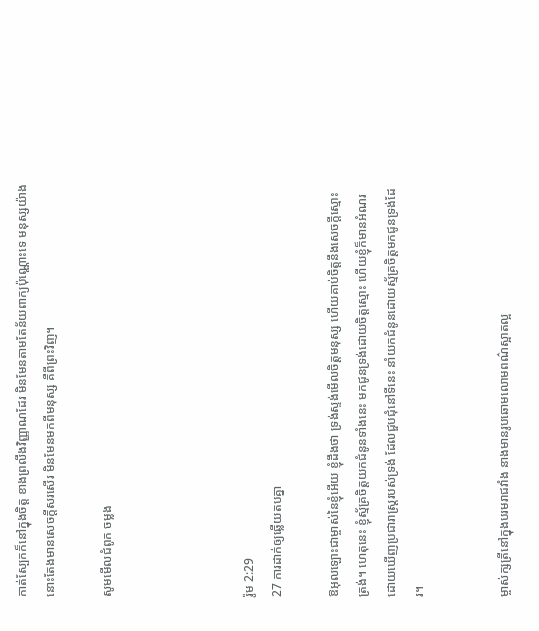កាត់ស្បែកក៏នៅក្នុងចិត្ត ខាងព្រលឹងវិញ្ញាណដែរ មិនមែនតាមតែន័យពាក្យប៉ុណ្ណោះទេ មនុស្សយ៉ាងនោះតែងមានសេចក្ដីសរសើរ មិនមែនមកពីមនុស្ស គឺពីព្រះវិញ។

សូមមើលជំពូក ចម្លង




រ៉ូម 2:29
27 ការដាក់ឲ្យឆ្លើយតបគ្នា

ឱអុលឡោះជាម្ចាស់នៃខ្ញុំអើយ ខ្ញុំដឹងថា ទ្រង់ស្ទង់មើលចិត្តមនុស្ស ហើយគាប់ចិត្តនឹងសេចក្តីស្មោះត្រង់។ ហេតុនេះ ខ្ញុំស្ម័គ្រចិត្តយកជំនូនទាំងនេះ មកជូនទ្រង់ដោយចិត្តស្មោះ ហើយខ្ញុំក៏មានអំណរដោយឃើញប្រជា‌រាស្ត្ររបស់ទ្រង់ ដែលជួប‌ជុំនៅទីនេះ នាំយកជំនូនដោយស្ម័គ្រចិត្តមកជូនទ្រង់ដែរ។


ម្ចាស់‌ក្សត្រីនៅក្នុងបរម‌រាជ‌វាំង នាងមានរូបឆោមលោមពណ៌ស្អាតល្អ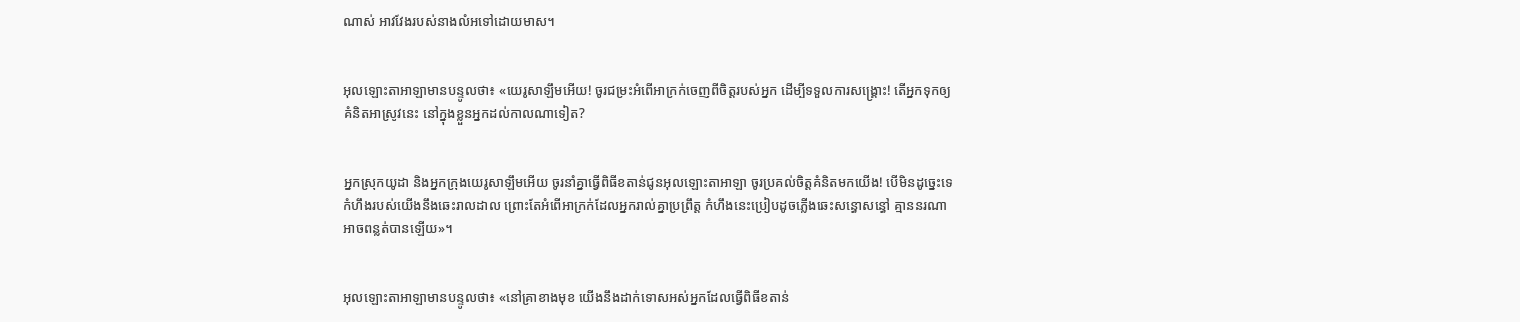ណាស់ អាវ‌វែងរបស់នាងលំអទៅដោយមាស។


អុលឡោះ‌តាអាឡាមានបន្ទូលថា៖ «យេរូ‌សាឡឹមអើយ! ចូរជម្រះអំពើអាក្រក់ចេញពីចិត្តរបស់អ្នក ដើម្បីទទួលការសង្គ្រោះ! តើអ្នកទុកឲ្យគំនិតអាស្រូវនេះ នៅក្នុងខ្លួនអ្នកដល់កាលណាទៀត?


អ្នកស្រុកយូដា និងអ្នកក្រុងយេរូ‌សាឡឹមអើយ ចូរនាំគ្នាធ្វើពិធីខតាន់ជូនអុលឡោះ‌តាអាឡា ចូរប្រគល់ចិត្តគំនិតមកយើង! បើមិនដូច្នេះទេ កំហឹងរបស់យើងនឹងឆេះរាល‌ដាល ព្រោះតែអំពើអាក្រក់ដែលអ្នករាល់គ្នាប្រព្រឹត្ត កំហឹងនេះប្រៀបដូចភ្លើងឆេះសន្ធោ‌សន្ធៅ គ្មាននរណាអាចពន្លត់បានឡើយ»។


អុលឡោះ‌តាអាឡាមានបន្ទូលថា៖ «នៅគ្រាខាងមុខ យើងនឹងដាក់ទោសអស់អ្នកដែលធ្វើពិធីខតាន់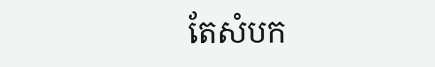តែសំបក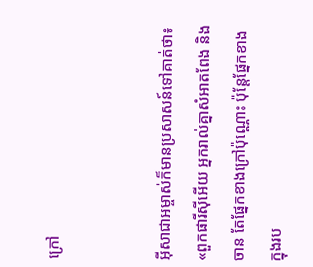ក្រៅ


អ៊ីសា‌ជាអម្ចាស់ក៏មានប្រសាសន៍ទៅគាត់ថា៖ «ពួកផារីស៊ីអើយ អ្នករាល់គ្នាសំអាតពែង និងចាន តែផ្នែកខាងក្រៅប៉ុណ្ណោះ ប៉ុន្តែផ្នែកខាងក្នុងរប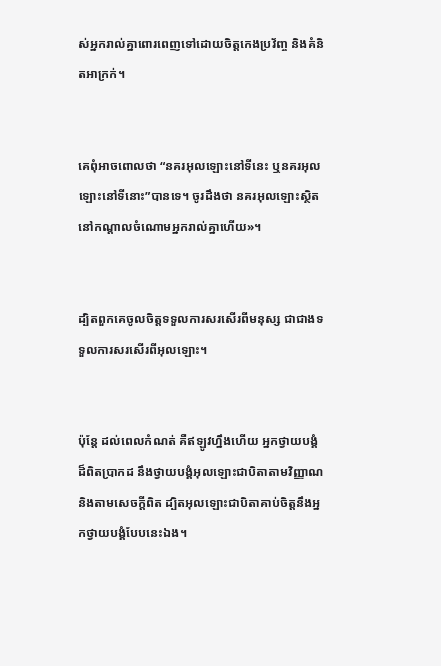ស់អ្នករាល់គ្នាពោរ‌ពេញទៅដោយចិត្ដកេង‌ប្រវ័ញ្ច និងគំនិតអាក្រក់។


គេពុំអាចពោលថា “នគរអុលឡោះនៅទីនេះ ឬនគរអុលឡោះនៅទីនោះ”បានទេ។ ចូរដឹងថា នគរអុលឡោះស្ថិតនៅកណ្ដាលចំណោមអ្នករាល់គ្នាហើយ»។


ដ្បិតពួកគេចូលចិត្ដទទួលការសរសើរពីមនុស្ស ជាជាងទទួលការសរសើរពីអុលឡោះ។


ប៉ុន្ដែ ដល់ពេលកំណត់ គឺឥឡូវហ្នឹងហើយ អ្នកថ្វាយ‌បង្គំដ៏ពិតប្រាកដ នឹងថ្វាយ‌បង្គំអុលឡោះជាបិតាតាមវិញ្ញាណ និងតាមសេចក្ដីពិត ដ្បិតអុលឡោះជាបិតាគាប់ចិត្តនឹងអ្នកថ្វាយ‌បង្គំបែបនេះឯង។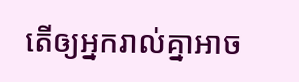តើឲ្យអ្នករាល់គ្នាអាច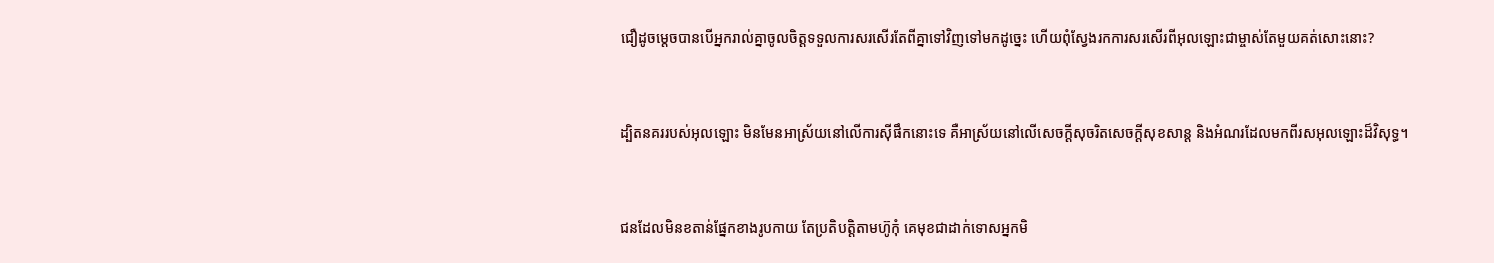ជឿដូចម្ដេចបានបើអ្នករាល់គ្នាចូលចិត្ដទទួលការសរសើរតែពីគ្នាទៅវិញទៅមកដូច្នេះ ហើយពុំស្វែងរកការសរសើរពីអុលឡោះជាម្ចាស់តែមួយគត់សោះនោះ?


ដ្បិតនគររបស់អុលឡោះ មិនមែនអាស្រ័យនៅលើការស៊ីផឹកនោះទេ គឺអាស្រ័យនៅលើសេចក្ដីសុចរិតសេចក្ដីសុខ‌សាន្ដ និងអំណរដែលមកពីរស‌អុលឡោះដ៏វិសុទ្ធ។


ជនដែលមិនខតាន់ផ្នែកខាងរូបកាយ តែប្រតិបត្ដិតាមហ៊ូកុំ គេមុខជាដាក់ទោសអ្នកមិ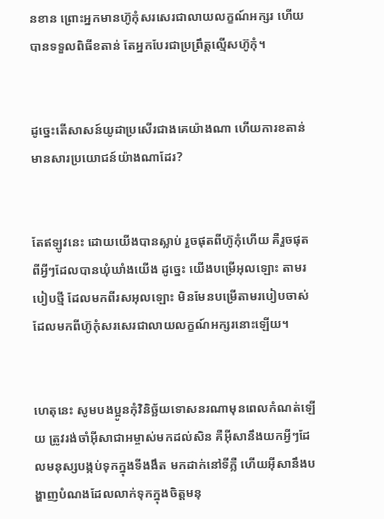នខាន ព្រោះអ្នកមានហ៊ូកុំសរសេរជាលាយលក្ខណ៍អក្សរ ហើយបានទទួលពិធីខតាន់ តែអ្នកបែរជាប្រព្រឹត្ដល្មើសហ៊ូកុំ។


ដូច្នេះតើសាសន៍យូដាប្រសើរជាងគេយ៉ាងណា ហើយការខតាន់មានសារ‌ប្រយោជន៍យ៉ាងណាដែរ?


តែឥឡូវនេះ ដោយយើងបានស្លាប់ រួចផុតពីហ៊ូកុំហើយ គឺរួចផុតពីអ្វីៗដែលបានឃុំ‌ឃាំងយើង ដូច្នេះ យើងបម្រើអុលឡោះ តាមរបៀបថ្មី ដែលមកពីរស‌អុលឡោះ មិនមែនបម្រើតាមរបៀបចាស់ ដែលមកពីហ៊ូកុំសរសេរជាលាយ‌លក្ខណ៍អក្សរនោះឡើយ។


ហេតុនេះ សូមបងប្អូនកុំវិនិច្ឆ័យទោសនរណាមុនពេលកំណត់ឡើយ ត្រូវរង់‌ចាំអ៊ីសា‌ជាអម្ចាស់មកដល់សិន គឺអ៊ីសានឹងយកអ្វីៗដែលមនុស្សបង្កប់ទុកក្នុងទី‌ងងឹត មកដាក់នៅទីភ្លឺ ហើយអ៊ីសានឹងបង្ហាញបំណងដែលលាក់ទុកក្នុងចិត្ដមនុ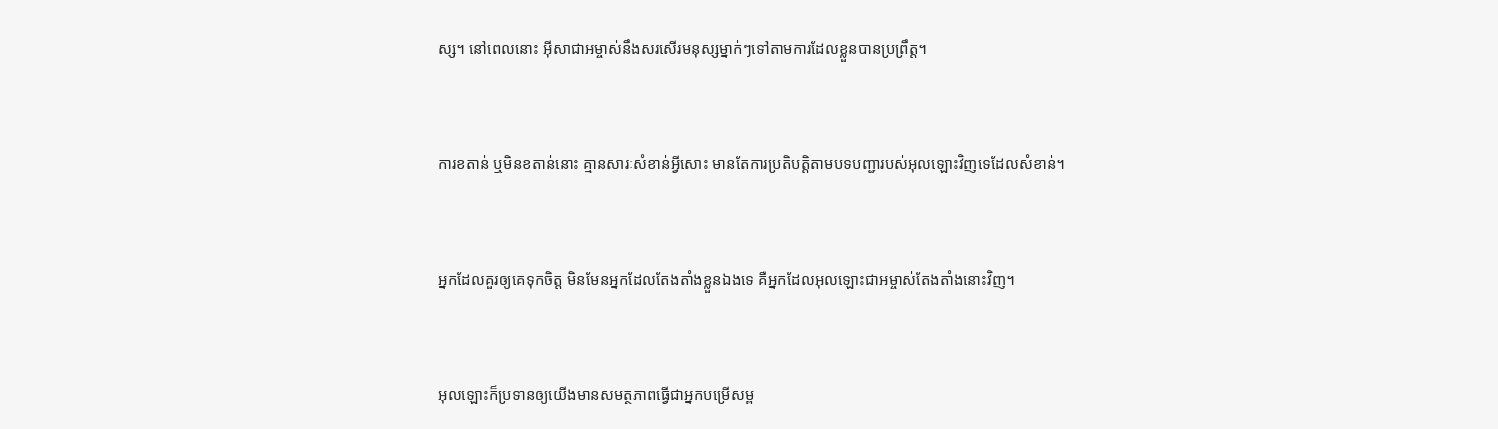ស្ស។ នៅពេលនោះ អ៊ីសា‌ជាអម្ចាស់នឹងសរសើរមនុស្សម្នាក់ៗទៅតាមការដែលខ្លួនបានប្រព្រឹត្ដ។


ការខតាន់ ឬមិនខតាន់នោះ គ្មានសារៈសំខាន់អ្វីសោះ មានតែការប្រតិបត្ដិតាមបទបញ្ជារបស់អុលឡោះវិញទេដែលសំខាន់។


អ្នកដែលគួរឲ្យគេទុកចិត្ដ មិនមែនអ្នកដែលតែង‌តាំងខ្លួនឯងទេ គឺអ្នកដែលអុលឡោះ‌ជាអម្ចាស់តែង‌តាំងនោះវិញ។


អុលឡោះក៏ប្រទានឲ្យយើងមានសមត្ថ‌ភាពធ្វើជាអ្នកបម្រើសម្ព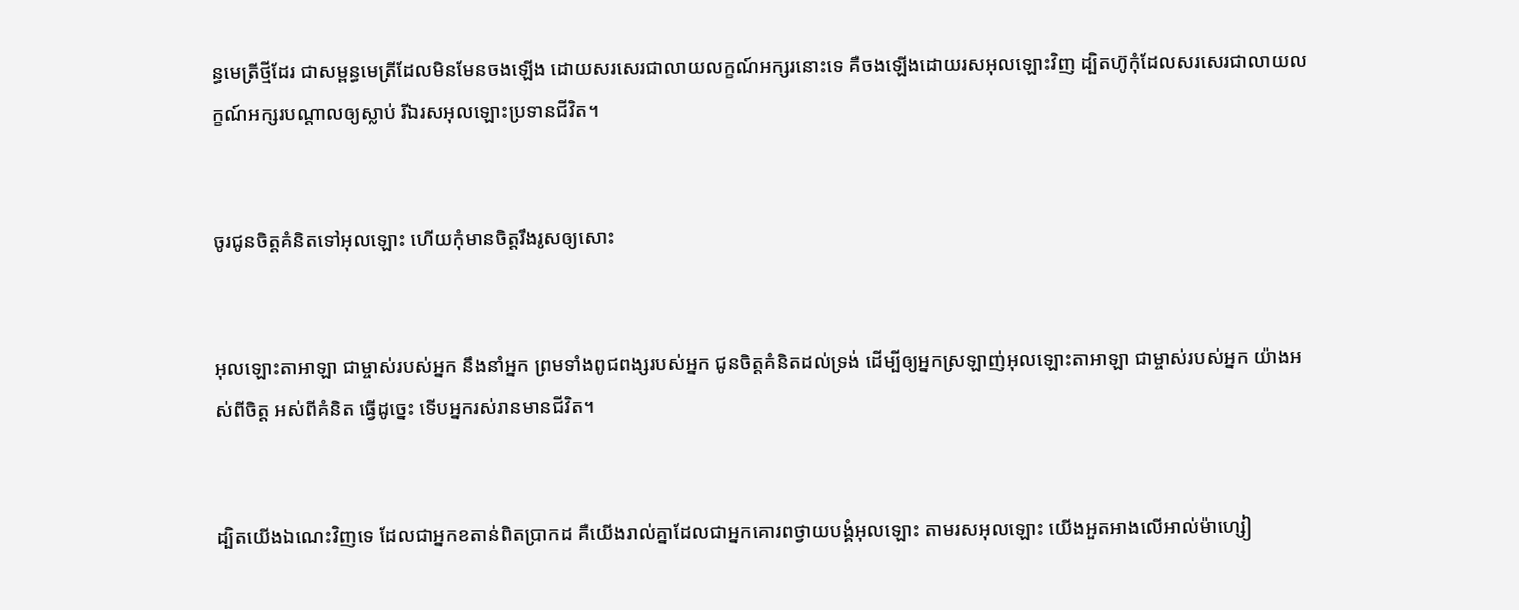ន្ធ‌មេត្រីថ្មីដែរ ជាសម្ពន្ធ‌មេត្រីដែលមិនមែនចងឡើង ដោយសរសេរជាលាយលក្ខណ៍អក្សរនោះទេ គឺចងឡើងដោយរស‌អុលឡោះវិញ ដ្បិតហ៊ូកុំដែលសរសេរជាលាយ‌លក្ខណ៍អក្សរបណ្ដាលឲ្យស្លាប់ រីឯរស‌អុលឡោះប្រទានជីវិត។


ចូរជូនចិត្តគំនិតទៅអុលឡោះ ហើយកុំមានចិត្តរឹងរូសឲ្យសោះ


អុលឡោះ‌តាអាឡា ជាម្ចាស់របស់អ្នក នឹងនាំអ្នក ព្រមទាំងពូជ‌ពង្សរបស់អ្នក ជូនចិត្តគំនិតដល់ទ្រង់ ដើម្បីឲ្យអ្នកស្រឡាញ់អុលឡោះ‌តាអាឡា ជាម្ចាស់របស់អ្នក យ៉ាងអស់ពីចិត្ត អស់ពីគំនិត ធ្វើដូច្នេះ ទើបអ្នករស់រានមានជីវិត។


ដ្បិតយើងឯណេះវិញទេ ដែលជាអ្នកខតាន់ពិតប្រាកដ គឺយើងរាល់គ្នាដែលជាអ្នកគោរពថ្វាយ‌បង្គំអុលឡោះ តាមរស‌អុលឡោះ យើងអួត‌អាងលើអាល់ម៉ា‌ហ្សៀ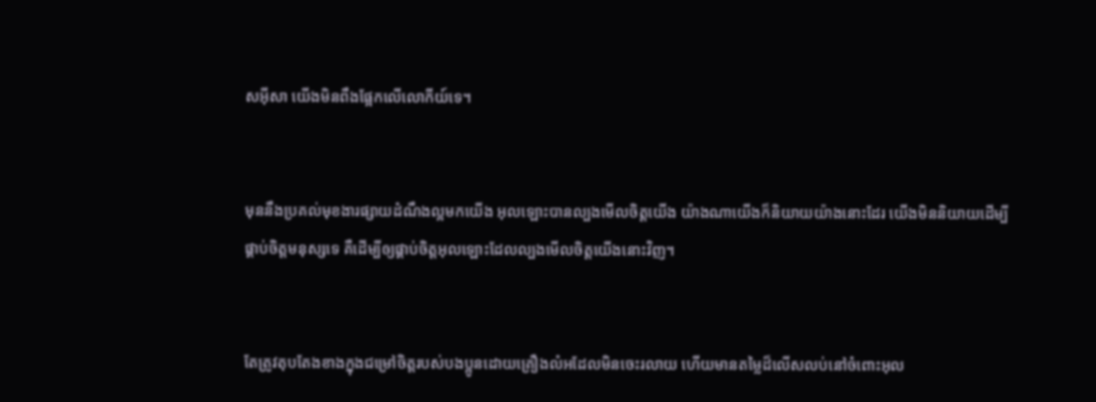ស‌អ៊ីសា យើងមិនពឹងផ្អែកលើលោកីយ៍ទេ។


មុននឹងប្រគល់មុខ‌ងារផ្សាយដំណឹង‌ល្អមកយើង អុលឡោះបានល្បងមើលចិត្ដយើង យ៉ាងណាយើងក៏និយាយយ៉ាងនោះដែរ យើងមិននិយាយដើម្បីផ្គាប់ចិត្ដមនុស្សទេ គឺដើម្បីឲ្យផ្គាប់ចិត្តអុលឡោះដែលល្បងមើលចិត្ដយើងនោះវិញ។


តែត្រូវតុប‌តែងខាងក្នុងជម្រៅចិត្ដរបស់បងប្អូនដោយគ្រឿងលំអដែលមិនចេះរលាយ ហើយមានតម្លៃដ៏លើស‌លប់នៅចំពោះអុល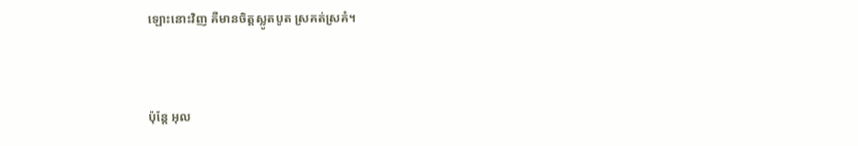ឡោះនោះវិញ គឺមានចិត្ដស្លូត‌បូត ស្រគត់‌ស្រគំ។


ប៉ុន្តែ អុល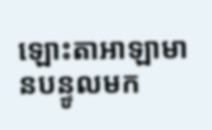ឡោះ‌តាអាឡាមានបន្ទូលមក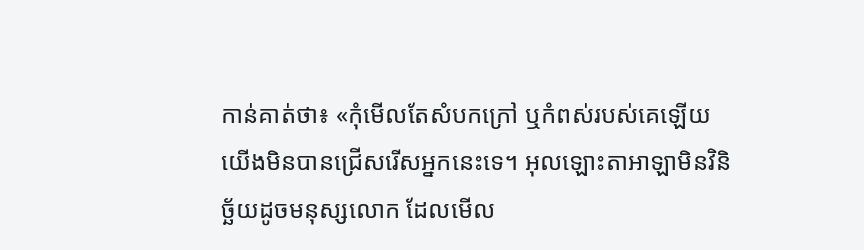កាន់គាត់ថា៖ «កុំមើលតែសំបកក្រៅ ឬកំពស់របស់គេឡើយ យើងមិនបានជ្រើសរើសអ្នកនេះទេ។ អុលឡោះ‌តាអាឡាមិនវិនិច្ឆ័យដូចមនុស្សលោក ដែលមើល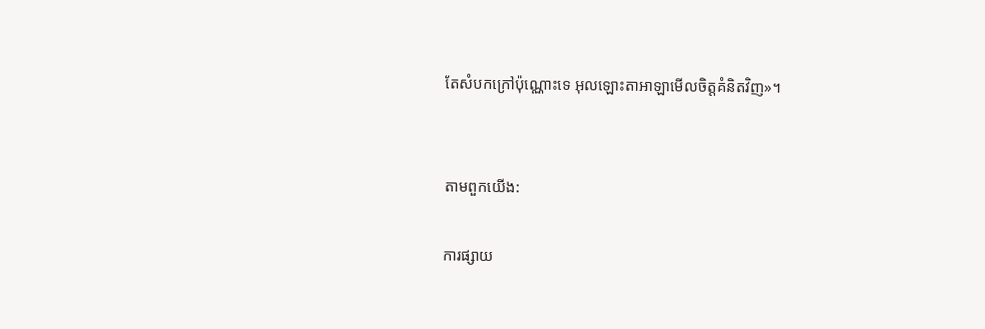តែសំបកក្រៅប៉ុណ្ណោះទេ អុលឡោះ‌តាអាឡាមើលចិត្តគំនិតវិញ»។


តាមពួកយើង:

ការផ្សាយ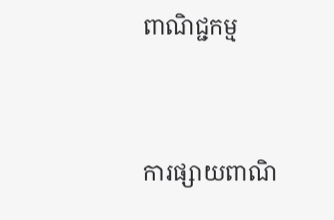ពាណិជ្ជកម្ម


ការផ្សាយពាណិ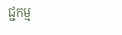ជ្ជកម្ម